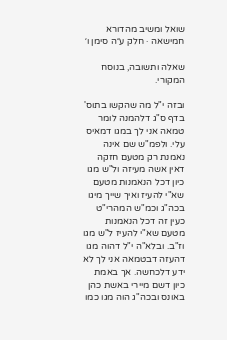שואל ומשיב מהדורא חמישאה · חלק ע״ה סימן ו׳

שאלה ותשובה, בנוסח המקורי.

ובזה י"ל מה שהקשו בתוס' בדף ס"ג דלהמנה לומר טמאה אני לך במגו דמאיס עלי. ולפמ"ש שם אינה נאמנת רק מטעם חזקה דאין אשה מעיזה ול"ש מגו כיון דכל הנאמנות מטעם שא"י להעיז ואיך שייך מיגו בכה"ג וכמ"ש המהרי"ט כעין זה דכל הנאמנות מטעם שא"י להעיז ל"ש מגו וז"ב. ובלא"ה י"ל דהוה מגו דהעזה דבטמאה אני לך לא ידע דלכחשה. אך באמת כיון דשם מיירי באשת כהן באונס ובכה"ג הוה מגו כמו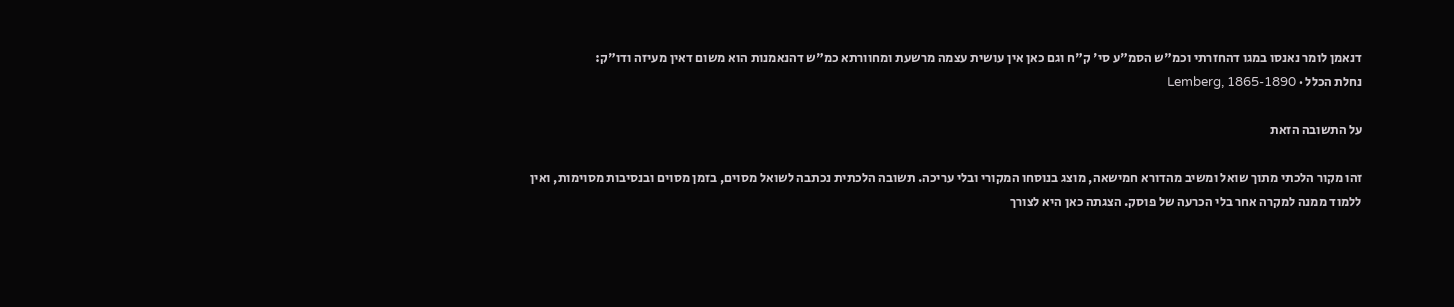דנאמן לומר נאנסו במגו דהחזרתי וכמ"ש הסמ"ע סי' ק"ח וגם כאן אין עושית עצמה מרשעת ומחוורתא כמ"ש דהנאמנות הוא משום דאין מעיזה ודו"ק:
נחלת הכלל · Lemberg, 1865-1890

על התשובה הזאת

זהו מקור הלכתי מתוך שואל ומשיב מהדורא חמישאה, מוצג בנוסחו המקורי ובלי עריכה. תשובה הלכתית נכתבה לשואל מסוים, בזמן מסוים ובנסיבות מסוימות, ואין ללמוד ממנה למקרה אחר בלי הכרעה של פוסק. הצגתה כאן היא לצורך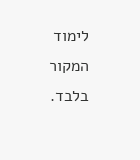לימוד המקור בלבד.